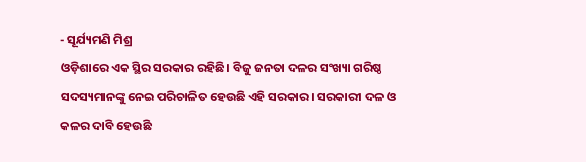- ସୂର୍ଯ୍ୟମଣି ମିଶ୍ର
ଓଡ଼ିଶାରେ ଏକ ସ୍ଥିର ସରକାର ରହିଛି। ବିଜୁ ଜନତା ଦଳର ସଂଖ୍ୟା ଗରିଷ୍ଠ ସଦସ୍ୟମାନଙ୍କୁ ନେଇ ପରିଚାଳିତ ହେଉଛି ଏହି ସରକାର। ସରକାରୀ ଦଳ ଓ କଳର ଦାବି ହେଉଛି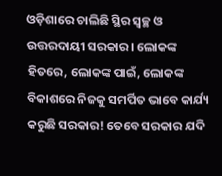ଓଡ଼ିଶାରେ ଚାଲିଛି ସ୍ଥିର ସ୍ୱଚ୍ଛ ଓ ଉତ୍ତରଦାୟୀ ସରକାର। ଲୋକଙ୍କ ହିତରେ, ଲୋକଙ୍କ ପାଇଁ, ଲୋକଙ୍କ ବିକାଶରେ ନିଜକୁ ସମର୍ପିତ ଭାବେ କାର୍ଯ୍ୟ କରୁଛି ସରକାର! ତେବେ ସରକାର ଯଦି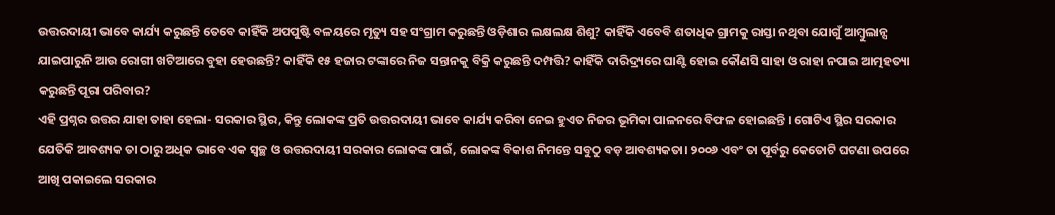ଉତ୍ତରଦାୟୀ ଭାବେ କାର୍ଯ୍ୟ କରୁଛନ୍ତି ତେବେ କାହିଁକି ଅପପୁଷ୍ଟି ବଳୟରେ ମୃତ୍ୟୁ ସହ ସଂଗ୍ରାମ କରୁଛନ୍ତି ଓଡ଼ିଶାର ଲକ୍ଷଲକ୍ଷ ଶିଶୁ? କାହିଁକି ଏବେବି ଶତାଧିକ ଗ୍ରାମକୁ ରାସ୍ତା ନଥିବା ଯୋଗୁଁ ଆମ୍ବୁଲାନ୍ସ ଯାଇପାରୁନି ଆଉ ରୋଗୀ ଖଟିଆରେ ବୁହା ହେଉଛନ୍ତି? କାହିଁକି ୧୫ ହଜାର ଟଙ୍କାରେ ନିଜ ସନ୍ତାନକୁ ବିକ୍ରି କରୁଛନ୍ତି ଦମ୍ପତ୍ତି? କାହିଁକି ଦାରିଦ୍ର୍ୟରେ ଘାଣ୍ଟି ହୋଇ କୌଣସି ସାହା ଓ ରାହା ନପାଇ ଆତ୍ମହତ୍ୟା କରୁଛନ୍ତି ପୂରା ପରିବାର?
ଏହି ପ୍ରଶ୍ନର ଉତ୍ତର ଯାହା ତାହା ହେଲା- ସରକାର ସ୍ଥିର, କିନ୍ତୁ ଲୋକଙ୍କ ପ୍ରତି ଉତ୍ତରଦାୟୀ ଭାବେ କାର୍ଯ୍ୟ କରିବା ନେଇ ହୁଏତ ନିଜର ଭୂମିକା ପାଳନରେ ବିଫଳ ହୋଇଛନ୍ତି । ଗୋଟିଏ ସ୍ଥିର ସରକାର ଯେତିକି ଆବଶ୍ୟକ ତା ଠାରୁ ଅଧିକ ଭାବେ ଏକ ସ୍ୱଚ୍ଛ ଓ ଉତ୍ତରଦାୟୀ ସରକାର ଲୋକଙ୍କ ପାଇଁ, ଲୋକଙ୍କ ବିକାଶ ନିମନ୍ତେ ସବୁଠୁ ବଡ଼ ଆବଶ୍ୟକତା। ୨୦୦୬ ଏବଂ ତା ପୂର୍ବରୁ କେତୋଟି ଘଟଣା ଉପରେ ଆଖି ପକାଇଲେ ସରକାର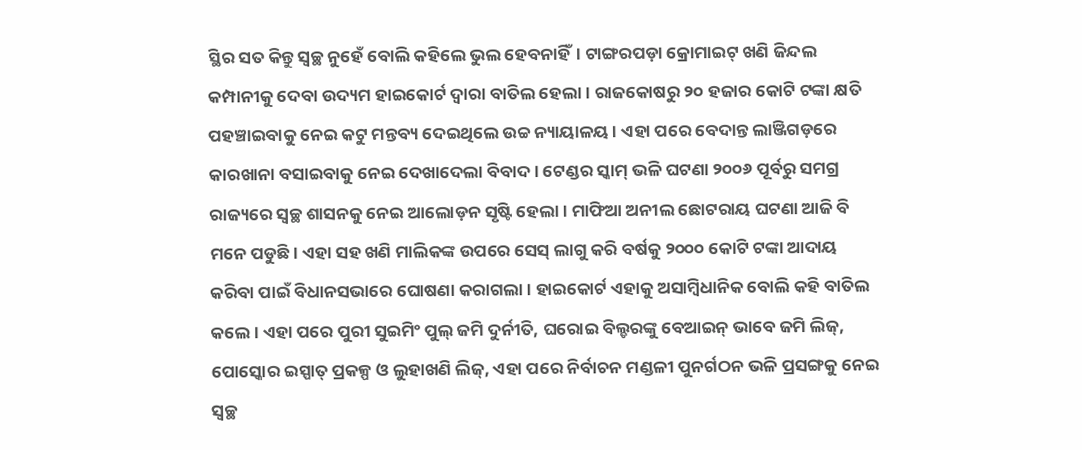ସ୍ଥିର ସତ କିନ୍ତୁ ସ୍ୱଚ୍ଛ ନୁହେଁ ବୋଲି କହିଲେ ଭୁଲ ହେବନାହିଁ। ଟାଙ୍ଗରପଡ଼ା କ୍ରୋମାଇଟ୍ ଖଣି ଜିନ୍ଦଲ କମ୍ପାନୀକୁ ଦେବା ଉଦ୍ୟମ ହାଇକୋର୍ଟ ଦ୍ୱାରା ବାତିଲ ହେଲା। ରାଜକୋଷରୁ ୨୦ ହଜାର କୋଟି ଟଙ୍କା କ୍ଷତି ପହଞ୍ଚାଇବାକୁ ନେଇ କଟୁ ମନ୍ତବ୍ୟ ଦେଇଥିଲେ ଉଚ୍ଚ ନ୍ୟାୟାଳୟ। ଏହା ପରେ ବେଦାନ୍ତ ଲାଞ୍ଜିଗଡ଼ରେ କାରଖାନା ବସାଇବାକୁ ନେଇ ଦେଖାଦେଲା ବିବାଦ। ଟେଣ୍ଡର ସ୍କାମ୍ ଭଳି ଘଟଣା ୨୦୦୬ ପୂର୍ବରୁ ସମଗ୍ର ରାଜ୍ୟରେ ସ୍ୱଚ୍ଛ ଶାସନକୁ ନେଇ ଆଲୋଡ଼ନ ସୃଷ୍ଟି ହେଲା। ମାଫିଆ ଅନୀଲ ଛୋଟରାୟ ଘଟଣା ଆଜି ବି ମନେ ପଡୁଛି। ଏହା ସହ ଖଣି ମାଲିକଙ୍କ ଉପରେ ସେସ୍ ଲାଗୁ କରି ବର୍ଷକୁ ୨୦୦୦ କୋଟି ଟଙ୍କା ଆଦାୟ କରିବା ପାଇଁ ବିଧାନସଭାରେ ଘୋଷଣା କରାଗଲା। ହାଇକୋର୍ଟ ଏହାକୁ ଅସାମ୍ବିଧାନିକ ବୋଲି କହି ବାତିଲ କଲେ। ଏହା ପରେ ପୁରୀ ସୁଇମିଂ ପୁଲ୍ ଜମି ଦୁର୍ନୀତି, ଘରୋଇ ବିଲ୍ଡରଙ୍କୁ ବେଆଇନ୍ ଭାବେ ଜମି ଲିଜ୍, ପୋସ୍କୋର ଇସ୍ପାତ୍ ପ୍ରକଳ୍ପ ଓ ଲୁହାଖଣି ଲିଜ୍, ଏହା ପରେ ନିର୍ବାଚନ ମଣ୍ଡଳୀ ପୁନର୍ଗଠନ ଭଳି ପ୍ରସଙ୍ଗକୁ ନେଇ ସ୍ୱଚ୍ଛ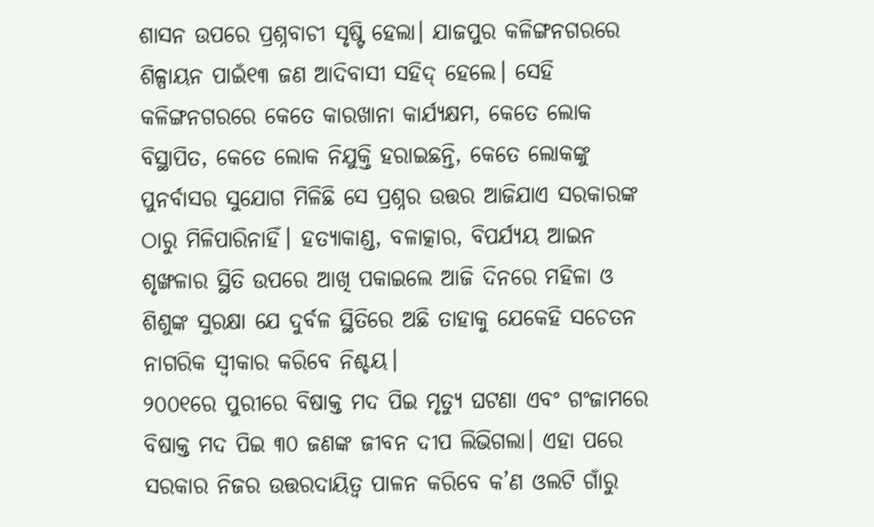ଶାସନ ଉପରେ ପ୍ରଶ୍ନବାଚୀ ସୃଷ୍ଟି ହେଲା। ଯାଜପୁର କଳିଙ୍ଗନଗରରେ ଶିଳ୍ପାୟନ ପାଇଁ୧୩ ଜଣ ଆଦିବାସୀ ସହିଦ୍ ହେଲେ। ସେହି କଳିଙ୍ଗନଗରରେ କେତେ କାରଖାନା କାର୍ଯ୍ୟକ୍ଷମ, କେତେ ଲୋକ ବିସ୍ଥାପିତ, କେତେ ଲୋକ ନିଯୁକ୍ତି ହରାଇଛନ୍ତି, କେତେ ଲୋକଙ୍କୁ ପୁନର୍ବାସର ସୁଯୋଗ ମିଳିଛି ସେ ପ୍ରଶ୍ନର ଉତ୍ତର ଆଜିଯାଏ ସରକାରଙ୍କ ଠାରୁ ମିଳିପାରିନାହିଁ। ହତ୍ୟାକାଣ୍ଡ, ବଳାତ୍କାର, ବିପର୍ଯ୍ୟୟ ଆଇନ ଶୃଙ୍ଖଳାର ସ୍ଥିତି ଉପରେ ଆଖି ପକାଇଲେ ଆଜି ଦିନରେ ମହିଳା ଓ ଶିଶୁଙ୍କ ସୁରକ୍ଷା ଯେ ଦୁର୍ବଳ ସ୍ଥିତିରେ ଅଛି ତାହାକୁ ଯେକେହି ସଚେତନ ନାଗରିକ ସ୍ୱୀକାର କରିବେ ନିଶ୍ଚୟ।
୨୦୦୧ରେ ପୁରୀରେ ବିଷାକ୍ତ ମଦ ପିଇ ମୃତ୍ୟୁ ଘଟଣା ଏବଂ ଗଂଜାମରେ ବିଷାକ୍ତ ମଦ ପିଇ ୩୦ ଜଣଙ୍କ ଜୀବନ ଦୀପ ଲିଭିଗଲା। ଏହା ପରେ ସରକାର ନିଜର ଉତ୍ତରଦାୟିତ୍ୱ ପାଳନ କରିବେ କ’ଣ ଓଲଟି ଗାଁରୁ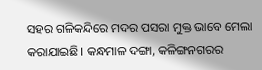ସହର ଗଳିକନ୍ଦିରେ ମଦର ପସରା ମୁକ୍ତ ଭାବେ ମେଲା କରାଯାଇଛି। କନ୍ଧମାଳ ଦଙ୍ଗା, କଳିଙ୍ଗନଗରର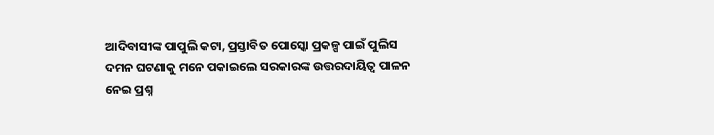ଆଦିବାସୀଙ୍କ ପାପୁଲି କଟା, ପ୍ରସ୍ତାବିତ ପୋସ୍କୋ ପ୍ରକଳ୍ପ ପାଇଁ ପୁଲିସ ଦମନ ଘଟଣାକୁ ମନେ ପକାଇଲେ ସରକାରଙ୍କ ଉତ୍ତରଦାୟିତ୍ୱ ପାଳନ ନେଇ ପ୍ରଶ୍ନ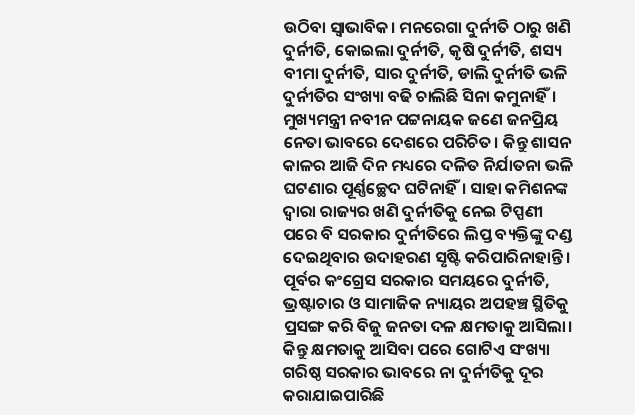ଉଠିବା ସ୍ୱାଭାବିକ। ମନରେଗା ଦୁର୍ନୀତି ଠାରୁ ଖଣି ଦୁର୍ନୀତି, କୋଇଲା ଦୁର୍ନୀତି, କୃଷି ଦୁର୍ନୀତି, ଶସ୍ୟ ବୀମା ଦୁର୍ନୀତି, ସାର ଦୁର୍ନୀତି, ଡାଲି ଦୁର୍ନୀତି ଭଳି ଦୁର୍ନୀତିର ସଂଖ୍ୟା ବଢି ଚାଲିଛି ସିନା କମୁନାହିଁ। ମୁଖ୍ୟମନ୍ତ୍ରୀ ନବୀନ ପଟ୍ଟନାୟକ ଜଣେ ଜନପ୍ରିୟ ନେତା ଭାବରେ ଦେଶରେ ପରିଚିତ। କିନ୍ତୁ ଶାସନ କାଳର ଆଜି ଦିନ ମଧ୍ୟରେ ଦଳିତ ନିର୍ଯାତନା ଭଳି ଘଟଣାର ପୂର୍ଣ୍ଣଚ୍ଛେଦ ଘଟିନାହିଁ। ସାହା କମିଶନଙ୍କ ଦ୍ୱାରା ରାଜ୍ୟର ଖଣି ଦୁର୍ନୀତିକୁ ନେଇ ଟିପ୍ପଣୀ ପରେ ବି ସରକାର ଦୁର୍ନୀତିରେ ଲିପ୍ତ ବ୍ୟକ୍ତିଙ୍କୁ ଦଣ୍ଡ ଦେଇଥିବାର ଉଦାହରଣ ସୃଷ୍ଟି କରିପାରିନାହାନ୍ତି।
ପୂର୍ବର କଂଗ୍ରେସ ସରକାର ସମୟରେ ଦୁର୍ନୀତି, ଭ୍ରଷ୍ଟାଚାର ଓ ସାମାଜିକ ନ୍ୟାୟର ଅପହଞ୍ଚ ସ୍ଥିତିକୁ ପ୍ରସଙ୍ଗ କରି ବିଜୁ ଜନତା ଦଳ କ୍ଷମତାକୁ ଆସିଲା। କିନ୍ତୁ କ୍ଷମତାକୁ ଆସିବା ପରେ ଗୋଟିଏ ସଂଖ୍ୟା ଗରିଷ୍ଠ ସରକାର ଭାବରେ ନା ଦୁର୍ନୀତିକୁ ଦୂର କରାଯାଇପାରିଛି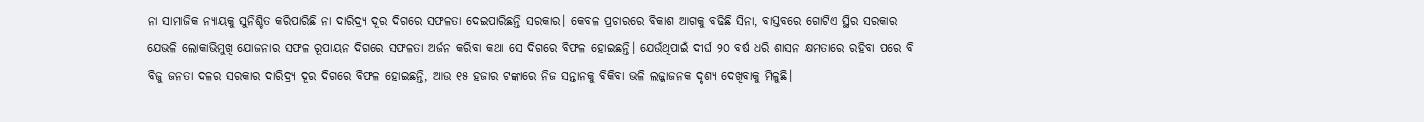ନା ସାମାଜିକ ନ୍ୟାୟକୁ ସୁନିଶ୍ଚିତ କରିପାରିଛି ନା ଦାରିଦ୍ର୍ୟ ଦୂର ଦିଗରେ ସଫଳତା ଦେଇପାରିଛନ୍ତି ସରକାର। କେବଳ ପ୍ରଚାରରେ ବିକାଶ ଆଗକୁ ବଢିଛି ସିନା, ବାସ୍ତବରେ ଗୋଟିଏ ସ୍ଥିର ସରକାର ଯେଭଳି ଲୋକାଭିମୁଖି ଯୋଜନାର ସଫଳ ରୂପାୟନ ଦିଗରେ ସଫଳତା ଅର୍ଜନ କରିବା କଥା ସେ ଦିଗରେ ବିଫଳ ହୋଇଛନ୍ତି। ଯେଉଁଥିପାଇଁ ଦୀର୍ଘ ୨୦ ବର୍ଷ ଧରି ଶାସନ କ୍ଷମତାରେ ରହିବା ପରେ ବି ବିଜୁ ଜନତା ଦଳର ସରକାର ଦାରିଦ୍ର୍ୟ ଦୂର ଦିଗରେ ବିଫଳ ହୋଇଛନ୍ତି, ଆଉ ୧୫ ହଜାର ଟଙ୍କାରେ ନିଜ ସନ୍ତାନକୁ ବିକିବା ଭଳି ଲଜ୍ଜାଜନକ ଦୃଶ୍ୟ ଦେଖିବାକୁ ମିଳୁଛି।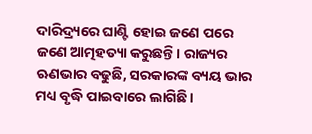ଦାରିଦ୍ର୍ୟରେ ଘାଣ୍ଟି ହୋଇ ଜଣେ ପରେ ଜଣେ ଆତ୍ମହତ୍ୟା କରୁଛନ୍ତି। ରାଜ୍ୟର ଋଣଭାର ବଢୁଛି, ସରକାରଙ୍କ ବ୍ୟୟ ଭାର ମଧ୍ୟ ବୃଦ୍ଧି ପାଇବାରେ ଲାଗିଛି।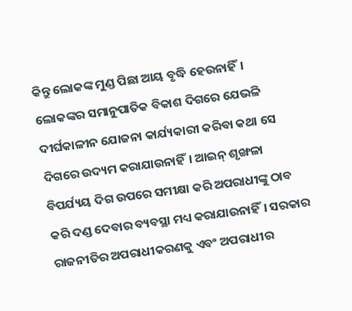କିନ୍ତୁ ଲୋକଙ୍କ ମୁଣ୍ଡ ପିଛା ଆୟ ବୃଦ୍ଧି ହେଉନାହିଁ। ଲୋକଙ୍କର ସମାନୁପାତିକ ବିକାଶ ଦିଗରେ ଯେଭଳି ଦୀର୍ଘକାଳୀନ ଯୋଜନା କାର୍ଯ୍ୟକାରୀ କରିବା କଥା ସେ ଦିଗରେ ଉଦ୍ୟମ କରାଯାଉନାହିଁ। ଆଇନ୍ ଶୃଙ୍ଖଳା ବିପର୍ଯ୍ୟୟ ଦିଗ ଉପରେ ସମୀକ୍ଷା କରି ଅପରାଧୀଙ୍କୁ ଠାବ କରି ଦଣ୍ଡ ଦେବାର ବ୍ୟବସ୍ଥା ମଧ୍ୟ କରାଯାଉନାହିଁ। ସରକାର ରାଜନୀତିର ଅପରାଧୀକରଣକୁ ଏବଂ ଅପରାଧୀର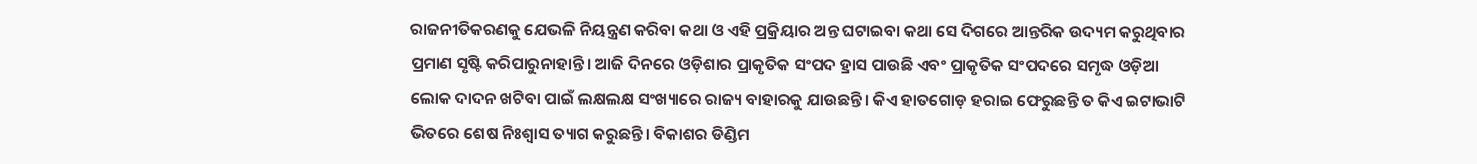ରାଜନୀତିକରଣକୁ ଯେଭଳି ନିୟନ୍ତ୍ରଣ କରିବା କଥା ଓ ଏହି ପ୍ରକ୍ରିୟାର ଅନ୍ତ ଘଟାଇବା କଥା ସେ ଦିଗରେ ଆନ୍ତରିକ ଉଦ୍ୟମ କରୁଥିବାର ପ୍ରମାଣ ସୃଷ୍ଟି କରିପାରୁନାହାନ୍ତି। ଆଜି ଦିନରେ ଓଡ଼ିଶାର ପ୍ରାକୃତିକ ସଂପଦ ହ୍ରାସ ପାଉଛି ଏବଂ ପ୍ରାକୃତିକ ସଂପଦରେ ସମୃଦ୍ଧ ଓଡ଼ିଆ ଲୋକ ଦାଦନ ଖଟିବା ପାଇଁ ଲକ୍ଷଲକ୍ଷ ସଂଖ୍ୟାରେ ରାଜ୍ୟ ବାହାରକୁ ଯାଉଛନ୍ତି। କିଏ ହାତଗୋଡ଼ ହରାଇ ଫେରୁଛନ୍ତି ତ କିଏ ଇଟାଭାଟି ଭିତରେ ଶେଷ ନିଃଶ୍ୱାସ ତ୍ୟାଗ କରୁଛନ୍ତି। ବିକାଶର ଡିଣ୍ଡିମ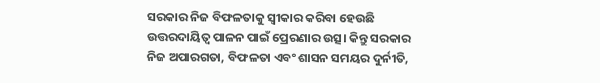ସରକାର ନିଜ ବିଫଳତାକୁ ସ୍ୱୀକାର କରିବା ହେଉଛି ଉତ୍ତରଦାୟିତ୍ୱ ପାଳନ ପାଇଁ ପ୍ରେରଣାର ଉତ୍ସ। କିନ୍ତୁ ସରକାର ନିଜ ଅପାରଗତା, ବିଫଳତା ଏବଂ ଶାସନ ସମୟର ଦୁର୍ନୀତି,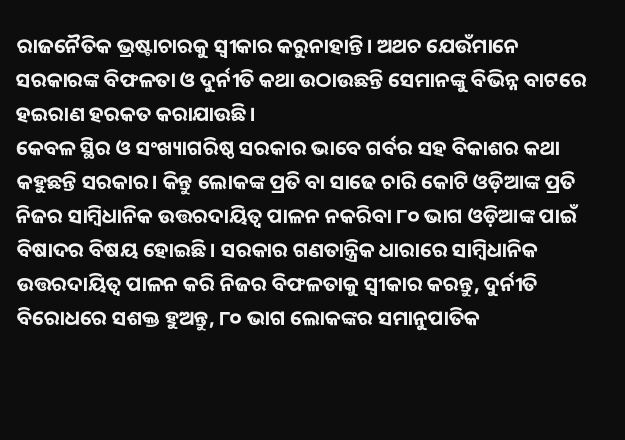ରାଜନୈତିକ ଭ୍ରଷ୍ଟାଚାରକୁ ସ୍ୱୀକାର କରୁନାହାନ୍ତି। ଅଥଚ ଯେଉଁମାନେ ସରକାରଙ୍କ ବିଫଳତା ଓ ଦୁର୍ନୀତି କଥା ଉଠାଉଛନ୍ତି ସେମାନଙ୍କୁ ବିଭିନ୍ନ ବାଟରେ ହଇରାଣ ହରକତ କରାଯାଉଛି।
କେବଳ ସ୍ଥିର ଓ ସଂଖ୍ୟାଗରିଷ୍ଠ ସରକାର ଭାବେ ଗର୍ବର ସହ ବିକାଶର କଥା କହୁଛନ୍ତି ସରକାର। କିନ୍ତୁ ଲୋକଙ୍କ ପ୍ରତି ବା ସାଢେ ଚାରି କୋଟି ଓଡ଼ିଆଙ୍କ ପ୍ରତି ନିଜର ସାମ୍ବିଧାନିକ ଉତ୍ତରଦାୟିତ୍ୱ ପାଳନ ନକରିବା ୮୦ ଭାଗ ଓଡ଼ିଆଙ୍କ ପାଇଁ ବିଷାଦର ବିଷୟ ହୋଇଛି। ସରକାର ଗଣତାନ୍ତ୍ରିକ ଧାରାରେ ସାମ୍ବିଧାନିକ ଉତ୍ତରଦାୟିତ୍ୱ ପାଳନ କରି ନିଜର ବିଫଳତାକୁ ସ୍ୱୀକାର କରନ୍ତୁ, ଦୁର୍ନୀତି ବିରୋଧରେ ସଶକ୍ତ ହୁଅନ୍ତୁ, ୮୦ ଭାଗ ଲୋକଙ୍କର ସମାନୁପାତିକ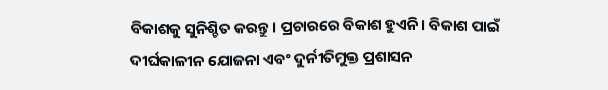ବିକାଶକୁ ସୁନିଶ୍ଚିତ କରନ୍ତୁ। ପ୍ରଚାରରେ ବିକାଶ ହୁଏନି। ବିକାଶ ପାଇଁ ଦୀର୍ଘକାଳୀନ ଯୋଜନା ଏବଂ ଦୁର୍ନୀତିମୁକ୍ତ ପ୍ରଶାସନ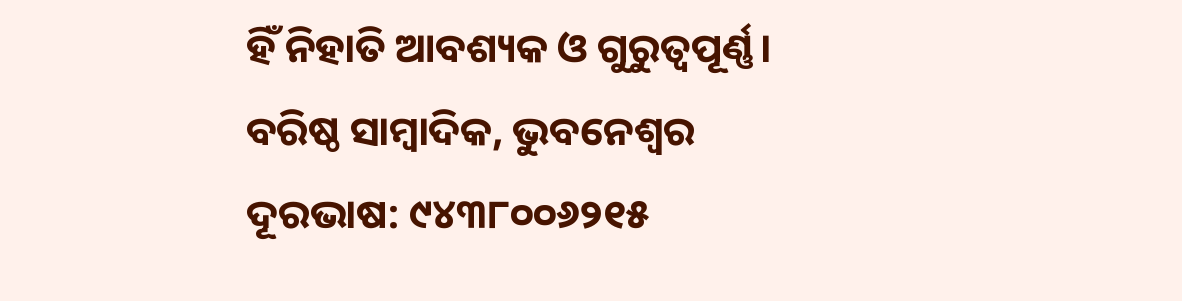ହିଁ ନିହାତି ଆବଶ୍ୟକ ଓ ଗୁରୁତ୍ୱପୂର୍ଣ୍ଣ।
ବରିଷ୍ଠ ସାମ୍ବାଦିକ, ଭୁବନେଶ୍ୱର
ଦୂରଭାଷ: ୯୪୩୮୦୦୬୨୧୫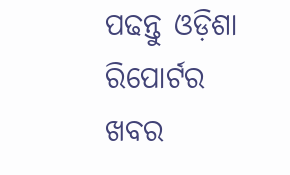ପଢନ୍ତୁ ଓଡ଼ିଶା ରିପୋର୍ଟର ଖବର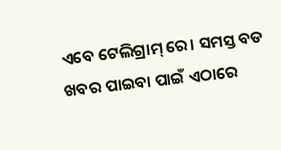ଏବେ ଟେଲିଗ୍ରାମ୍ ରେ। ସମସ୍ତ ବଡ ଖବର ପାଇବା ପାଇଁ ଏଠାରେ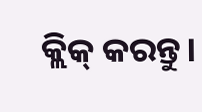କ୍ଲିକ୍ କରନ୍ତୁ।